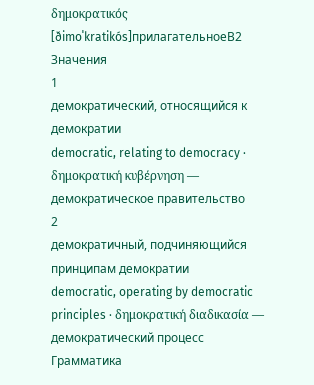δημοκρατικός
[ðimoˈkratikós]прилагательноеB2
Значения
1
демократический, относящийся к демократии
democratic, relating to democracy · δημοκρατική κυβέρνηση — демократическое правительство
2
демократичный, подчиняющийся принципам демократии
democratic, operating by democratic principles · δημοκρατική διαδικασία — демократический процесс
Грамматика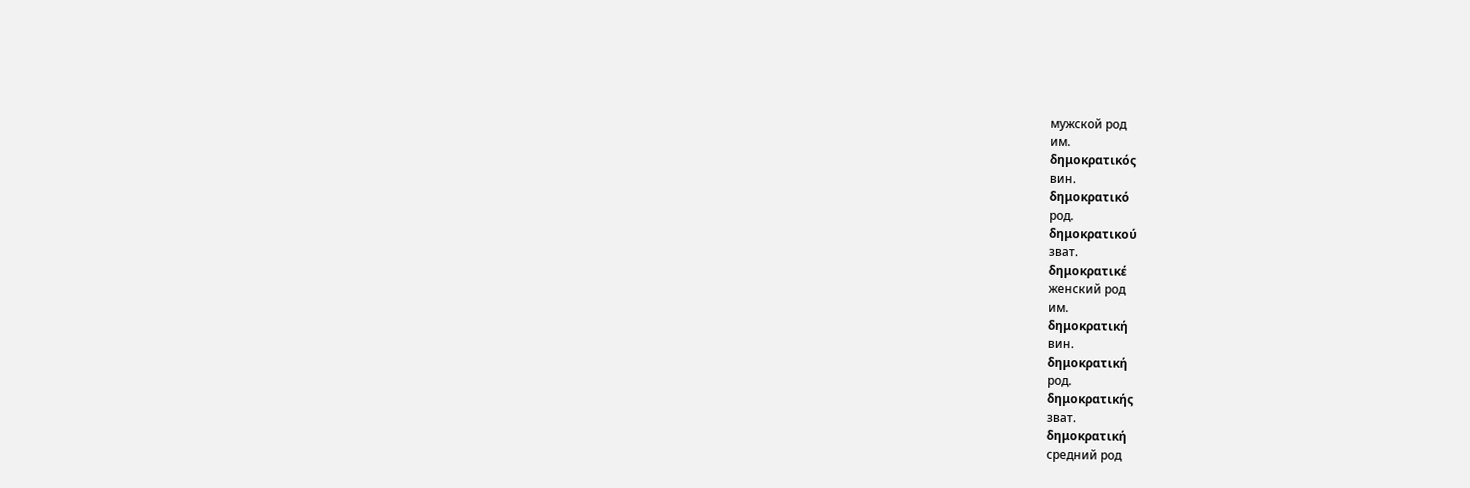мужской род
им.
δημοκρατικός
вин.
δημοκρατικό
род.
δημοκρατικού
зват.
δημοκρατικέ
женский род
им.
δημοκρατική
вин.
δημοκρατική
род.
δημοκρατικής
зват.
δημοκρατική
средний род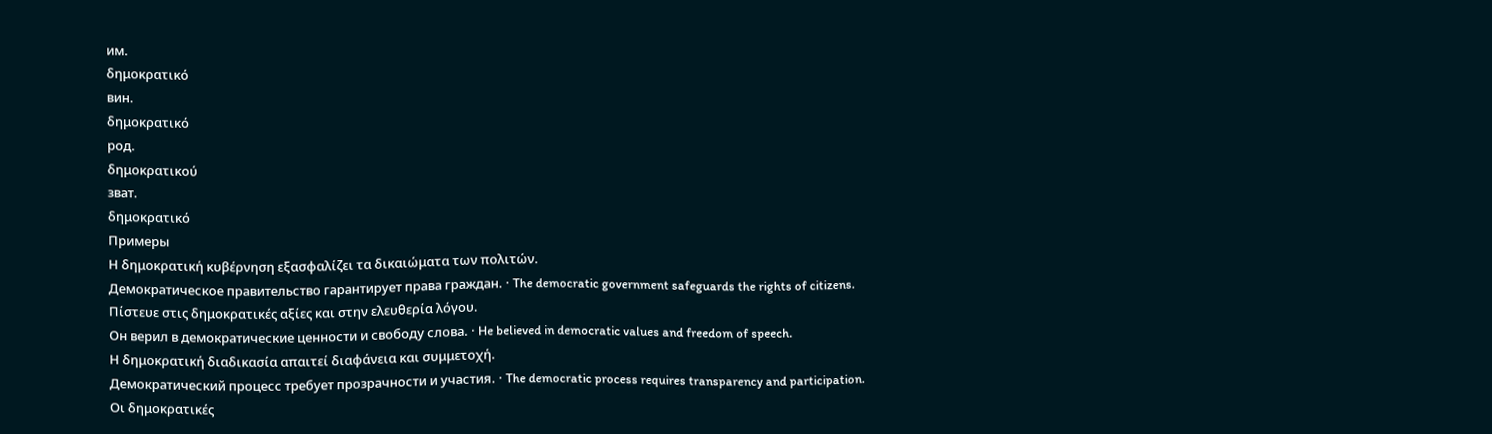им.
δημοκρατικό
вин.
δημοκρατικό
род.
δημοκρατικού
зват.
δημοκρατικό
Примеры
Η δημοκρατική κυβέρνηση εξασφαλίζει τα δικαιώματα των πολιτών.
Демократическое правительство гарантирует права граждан. · The democratic government safeguards the rights of citizens.
Πίστευε στις δημοκρατικές αξίες και στην ελευθερία λόγου.
Он верил в демократические ценности и свободу слова. · He believed in democratic values and freedom of speech.
Η δημοκρατική διαδικασία απαιτεί διαφάνεια και συμμετοχή.
Демократический процесс требует прозрачности и участия. · The democratic process requires transparency and participation.
Οι δημοκρατικές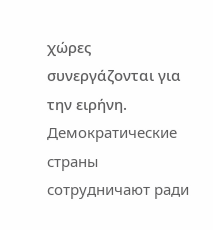χώρες συνεργάζονται για την ειρήνη.
Демократические страны сотрудничают ради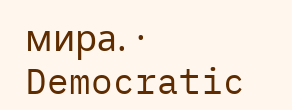мира. · Democratic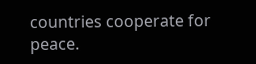countries cooperate for peace.